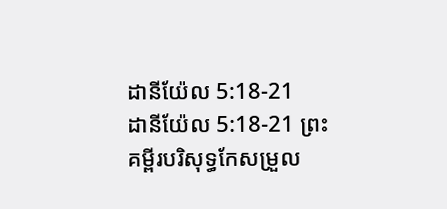ដានីយ៉ែល 5:18-21
ដានីយ៉ែល 5:18-21 ព្រះគម្ពីរបរិសុទ្ធកែសម្រួល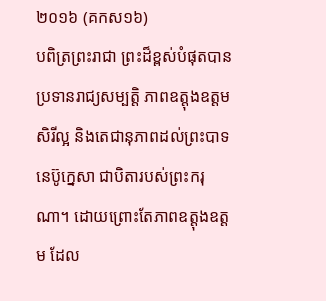២០១៦ (គកស១៦)
បពិត្រព្រះរាជា ព្រះដ៏ខ្ពស់បំផុតបានប្រទានរាជ្យសម្បត្តិ ភាពឧត្ដុងឧត្ដម សិរីល្អ និងតេជានុភាពដល់ព្រះបាទនេប៊ូក្នេសា ជាបិតារបស់ព្រះករុណា។ ដោយព្រោះតែភាពឧត្ដុងឧត្ដម ដែល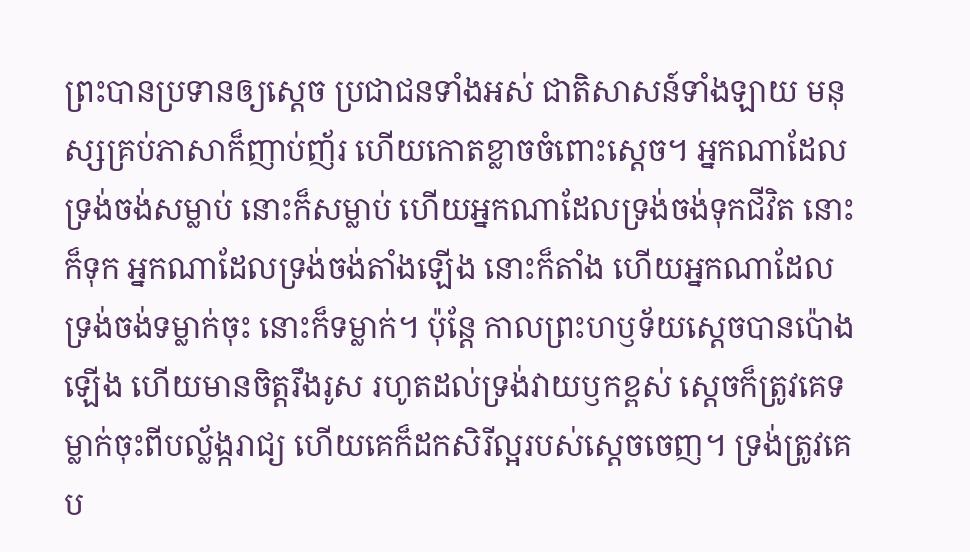ព្រះបានប្រទានឲ្យស្ដេច ប្រជាជនទាំងអស់ ជាតិសាសន៍ទាំងឡាយ មនុស្សគ្រប់ភាសាក៏ញាប់ញ័រ ហើយកោតខ្លាចចំពោះស្ដេច។ អ្នកណាដែលទ្រង់ចង់សម្លាប់ នោះក៏សម្លាប់ ហើយអ្នកណាដែលទ្រង់ចង់ទុកជីវិត នោះក៏ទុក អ្នកណាដែលទ្រង់ចង់តាំងឡើង នោះក៏តាំង ហើយអ្នកណាដែលទ្រង់ចង់ទម្លាក់ចុះ នោះក៏ទម្លាក់។ ប៉ុន្ដែ កាលព្រះហឫទ័យស្ដេចបានប៉ោងឡើង ហើយមានចិត្តរឹងរូស រហូតដល់ទ្រង់វាយឫកខ្ពស់ ស្ដេចក៏ត្រូវគេទម្លាក់ចុះពីបល្ល័ង្ករាជ្យ ហើយគេក៏ដកសិរីល្អរបស់ស្ដេចចេញ។ ទ្រង់ត្រូវគេប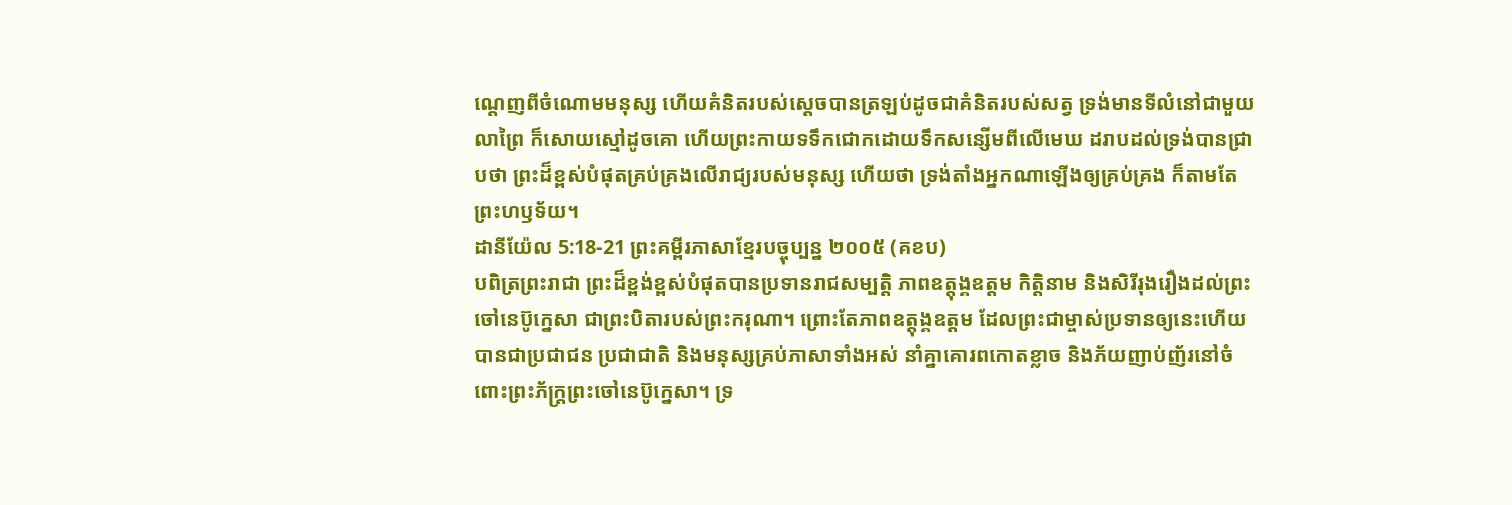ណ្តេញពីចំណោមមនុស្ស ហើយគំនិតរបស់ស្ដេចបានត្រឡប់ដូចជាគំនិតរបស់សត្វ ទ្រង់មានទីលំនៅជាមួយលាព្រៃ ក៏សោយស្មៅដូចគោ ហើយព្រះកាយទទឹកជោកដោយទឹកសន្សើមពីលើមេឃ ដរាបដល់ទ្រង់បានជ្រាបថា ព្រះដ៏ខ្ពស់បំផុតគ្រប់គ្រងលើរាជ្យរបស់មនុស្ស ហើយថា ទ្រង់តាំងអ្នកណាឡើងឲ្យគ្រប់គ្រង ក៏តាមតែព្រះហឫទ័យ។
ដានីយ៉ែល 5:18-21 ព្រះគម្ពីរភាសាខ្មែរបច្ចុប្បន្ន ២០០៥ (គខប)
បពិត្រព្រះរាជា ព្រះដ៏ខ្ពង់ខ្ពស់បំផុតបានប្រទានរាជសម្បត្តិ ភាពឧត្តុង្គឧត្ដម កិត្តិនាម និងសិរីរុងរឿងដល់ព្រះចៅនេប៊ូក្នេសា ជាព្រះបិតារបស់ព្រះករុណា។ ព្រោះតែភាពឧត្តុង្គឧត្ដម ដែលព្រះជាម្ចាស់ប្រទានឲ្យនេះហើយ បានជាប្រជាជន ប្រជាជាតិ និងមនុស្សគ្រប់ភាសាទាំងអស់ នាំគ្នាគោរពកោតខ្លាច និងភ័យញាប់ញ័រនៅចំពោះព្រះភ័ក្ត្រព្រះចៅនេប៊ូក្នេសា។ ទ្រ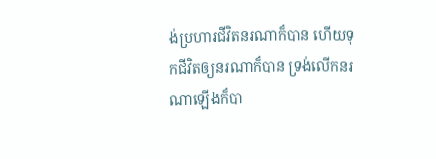ង់ប្រហារជីវិតនរណាក៏បាន ហើយទុកជីវិតឲ្យនរណាក៏បាន ទ្រង់លើកនរណាឡើងក៏បា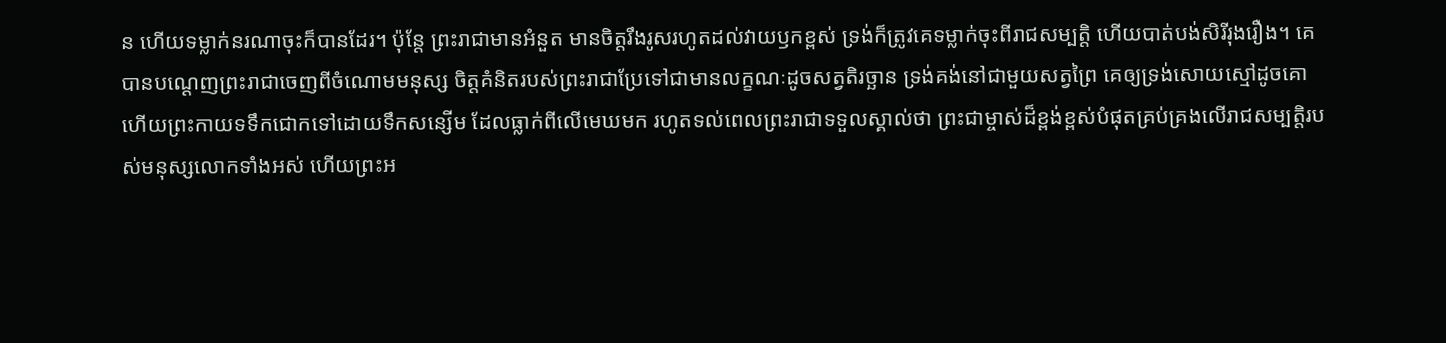ន ហើយទម្លាក់នរណាចុះក៏បានដែរ។ ប៉ុន្តែ ព្រះរាជាមានអំនួត មានចិត្តរឹងរូសរហូតដល់វាយឫកខ្ពស់ ទ្រង់ក៏ត្រូវគេទម្លាក់ចុះពីរាជសម្បត្តិ ហើយបាត់បង់សិរីរុងរឿង។ គេបានបណ្តេញព្រះរាជាចេញពីចំណោមមនុស្ស ចិត្តគំនិតរបស់ព្រះរាជាប្រែទៅជាមានលក្ខណៈដូចសត្វតិរច្ឆាន ទ្រង់គង់នៅជាមួយសត្វព្រៃ គេឲ្យទ្រង់សោយស្មៅដូចគោ ហើយព្រះកាយទទឹកជោកទៅដោយទឹកសន្សើម ដែលធ្លាក់ពីលើមេឃមក រហូតទល់ពេលព្រះរាជាទទួលស្គាល់ថា ព្រះជាម្ចាស់ដ៏ខ្ពង់ខ្ពស់បំផុតគ្រប់គ្រងលើរាជសម្បត្តិរបស់មនុស្សលោកទាំងអស់ ហើយព្រះអ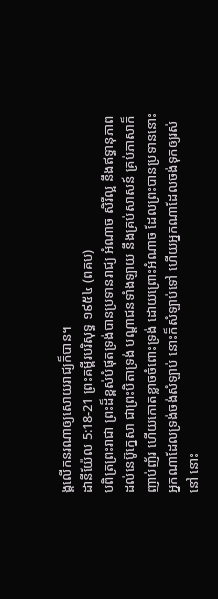ង្គលើកនរណាឲ្យសោយរាជ្យក៏បាន។
ដានីយ៉ែល 5:18-21 ព្រះគម្ពីរបរិសុទ្ធ ១៩៥៤ (ពគប)
បពិត្រព្រះរាជា ព្រះដ៏ខ្ពស់បំផុតទ្រង់បានប្រទានរាជ្យ អំណាច សិរីល្អ នឹងឥទ្ធានុភាពដល់នេប៊ូក្នេសា ជាព្រះបិតាទ្រង់ បណ្តាជនទាំងឡាយ នឹងគ្រប់សាសន៍ គ្រប់ភាសាក៏ញាប់ញ័រ ហើយកោតខ្លាចចំពោះទ្រង់ ដោយព្រោះអំណាច ដែលព្រះបានប្រទាននោះ អ្នកណាដែលទ្រង់ចង់សំឡាប់ នោះក៏សំឡាប់ទៅ ហើយអ្នកណាដែលចង់ទុកឲ្យរស់នៅ នោះ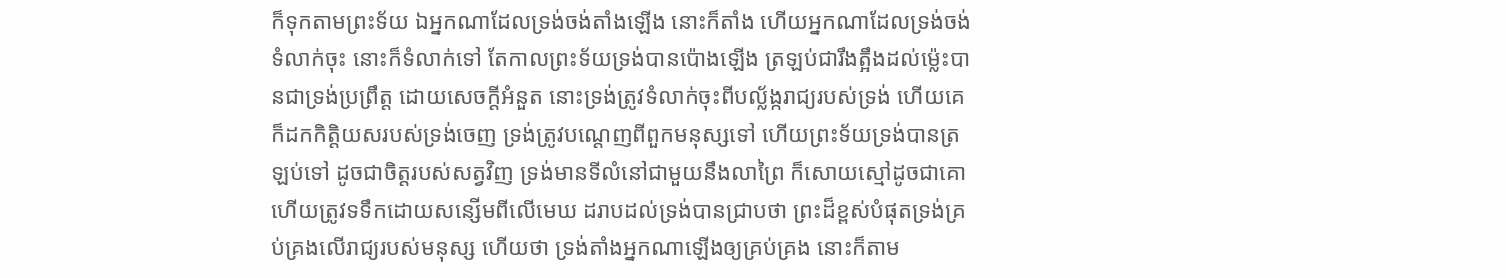ក៏ទុកតាមព្រះទ័យ ឯអ្នកណាដែលទ្រង់ចង់តាំងឡើង នោះក៏តាំង ហើយអ្នកណាដែលទ្រង់ចង់ទំលាក់ចុះ នោះក៏ទំលាក់ទៅ តែកាលព្រះទ័យទ្រង់បានប៉ោងឡើង ត្រឡប់ជារឹងត្អឹងដល់ម៉្លេះបានជាទ្រង់ប្រព្រឹត្ត ដោយសេចក្ដីអំនួត នោះទ្រង់ត្រូវទំលាក់ចុះពីបល្ល័ង្ករាជ្យរបស់ទ្រង់ ហើយគេក៏ដកកិត្តិយសរបស់ទ្រង់ចេញ ទ្រង់ត្រូវបណ្តេញពីពួកមនុស្សទៅ ហើយព្រះទ័យទ្រង់បានត្រឡប់ទៅ ដូចជាចិត្តរបស់សត្វវិញ ទ្រង់មានទីលំនៅជាមួយនឹងលាព្រៃ ក៏សោយស្មៅដូចជាគោ ហើយត្រូវទទឹកដោយសន្សើមពីលើមេឃ ដរាបដល់ទ្រង់បានជ្រាបថា ព្រះដ៏ខ្ពស់បំផុតទ្រង់គ្រប់គ្រងលើរាជ្យរបស់មនុស្ស ហើយថា ទ្រង់តាំងអ្នកណាឡើងឲ្យគ្រប់គ្រង នោះក៏តាម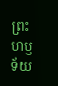ព្រះហឫទ័យ